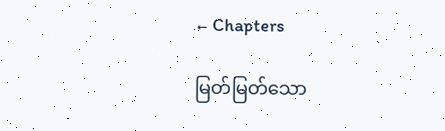← Chapters

မြတ်မြတ်သော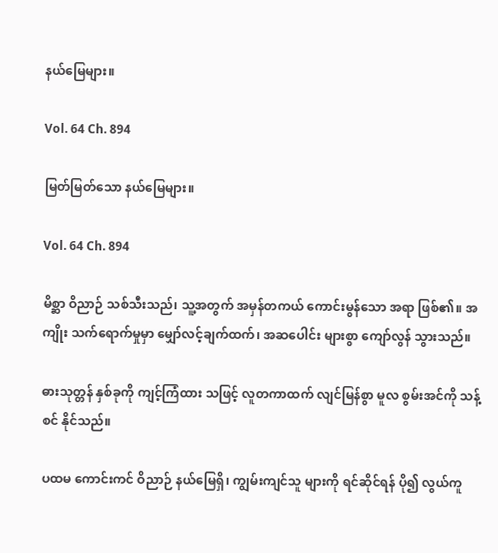နယ်မြေများ။

Vol. 64 Ch. 894

မြတ်မြတ်သော နယ်မြေများ။

Vol. 64 Ch. 894

မိစ္ဆာ ဝိညာဉ် သစ်သီးသည်၊ သူ့အတွက် အမှန်တကယ် ကောင်းမွန်သော အရာ ဖြစ်၏။ အကျိုး သက်ရောက်မှုမှာ မျှော်လင့်ချက်ထက်၊ အဆပေါင်း များစွာ ကျော်လွန် သွားသည်။

ဓားသုတ္တန် နှစ်ခုကို ကျင့်ကြံထား သဖြင့် လူတကာထက် လျင်မြန်စွာ မူလ စွမ်းအင်ကို သန့်စင် နိုင်သည်။

ပထမ ကောင်းကင် ဝိညာဉ် နယ်မြေရှိ၊ ကျွမ်းကျင်သူ များကို ရင်ဆိုင်ရန် ပို၍ လွယ်ကူ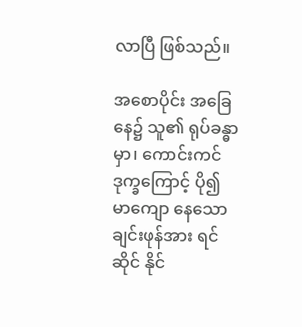လာပြီ ဖြစ်သည်။

အစောပိုင်း အခြေနေ၌ သူ၏ ရုပ်ခန္ဓာမှာ၊ ကောင်းကင် ဒုက္ခကြောင့် ပို၍ မာကျော နေသော ချင်းဖုန်အား ရင်ဆိုင် နိုင်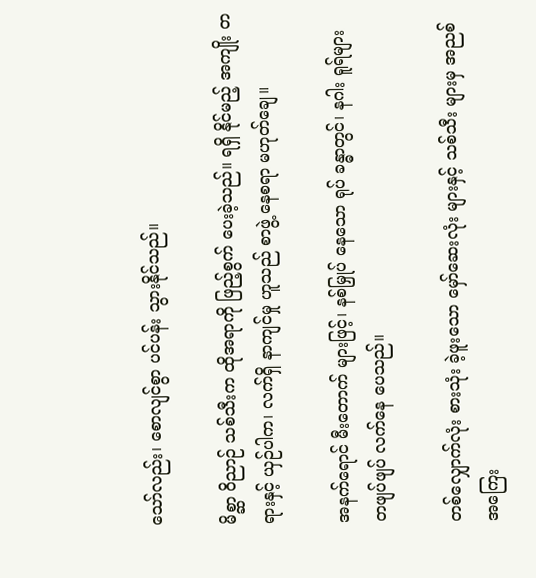သော်လည်း၊ စောလျင်စွာ ပင်ပန်း သွားနိုင်သည်။

မိစ္ဆာ ဝိညာဉ် သစ်သီးက ထိုအရာကို ဖြည့်စွက် ပေးခဲ့သည်။ ရရှိ နိုင်မည့် အကျိုး တရားနှင့် ယှဉ်ပါက၊ လက်ရှိ နာကျင်မှု ဟူသည် စာဖွဲ့ နေစရာ မဟုတ်ချေ။

အနက်ရောင် မီးတောက် များဖြင့်၊ နစ်မြှုပ် နေသော ရုပ် ခန္ဓာတွင်၊ နဂါး ရူရ်များ တဖျပ်ဖျပ် လက်နေ ပေသည်။

တစ်လျှောက်လုံး စားသုံး ခဲ့ဖူးသော မှော်ဆေးလုံး များနှင့် သစ်သီး များမှ အညစ် အကြေး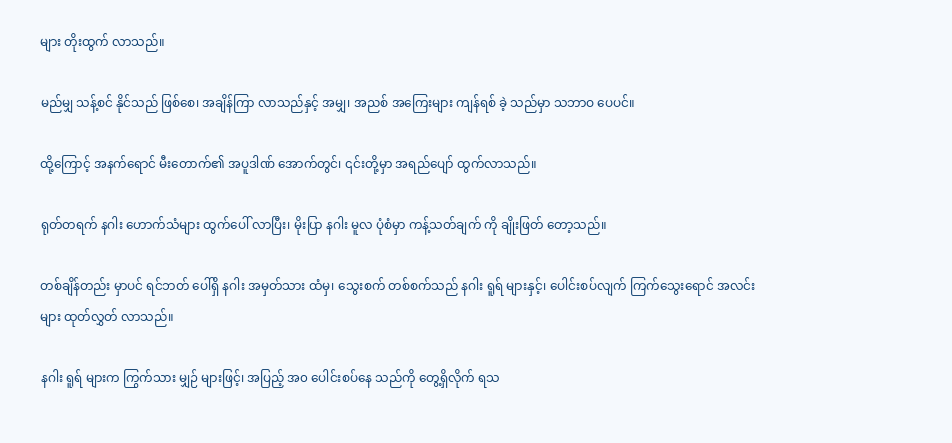များ တိုးထွက် လာသည်။

မည်မျှ သန့်စင် နိုင်သည် ဖြစ်စေ၊ အချိန်ကြာ လာသည်နှင့် အမျှ၊ အညစ် အကြေးများ ကျန်ရစ် ခဲ့ သည်မှာ သဘာဝ ပေပင်။

ထို့ကြောင့် အနက်ရောင် မီးတောက်၏ အပူဒါဏ် အောက်တွင်၊ ၎င်းတို့မှာ အရည်ပျော် ထွက်လာသည်။

ရုတ်တရက် နဂါး ဟောက်သံများ ထွက်ပေါ် လာပြီး၊ မိုးပြာ နဂါး မူလ ပုံစံမှာ ကန့်သတ်ချက် ကို ချိုးဖြတ် တော့သည်။

တစ်ချိန်တည်း မှာပင် ရင်ဘတ် ပေါ်ရှိ နဂါး အမှတ်သား ထံမှ၊ သွေးစက် တစ်စက်သည် နဂါး ရူရ် များနှင့်၊ ပေါင်းစပ်လျက် ကြက်သွေးရောင် အလင်းများ ထုတ်လွှတ် လာသည်။

နဂါး ရူရ် များက ကြွက်သား မျှဉ် များဖြင့်၊ အပြည့် အ၀ ပေါင်းစပ်နေ သည်ကို တွေ့ရှိလိုက် ရသ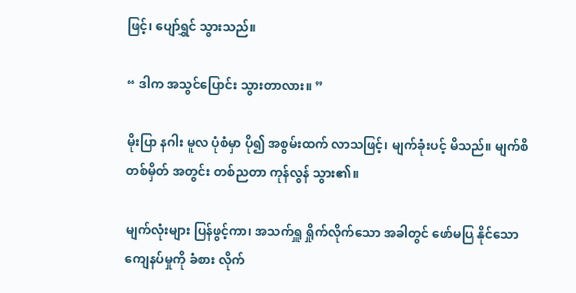ဖြင့်၊ ပျော်ရွှင် သွားသည်။

“ ဒါက အသွင်ပြောင်း သွားတာလား။ ”

မိုးပြာ နဂါး မူလ ပုံစံမှာ ပို၍ အစွမ်းထက် လာသဖြင့်၊ မျက်ခုံးပင့် မိသည်။ မျက်စိ တစ်မှိတ် အတွင်း တစ်ညတာ ကုန်လွန် သွား၏။

မျက်လုံးများ ပြန်ဖွင့်ကာ၊ အသက်ရှူ ရှိုက်လိုက်သော အခါတွင် ဖော်မပြ နိုင်သော ကျေနပ်မှုကို ခံစား လိုက်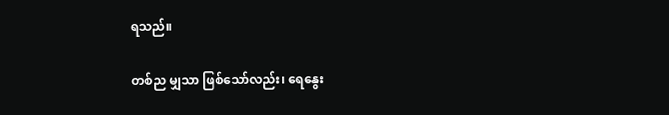ရသည်။

တစ်ည မျှသာ ဖြစ်သော်လည်း၊ ရေနွေး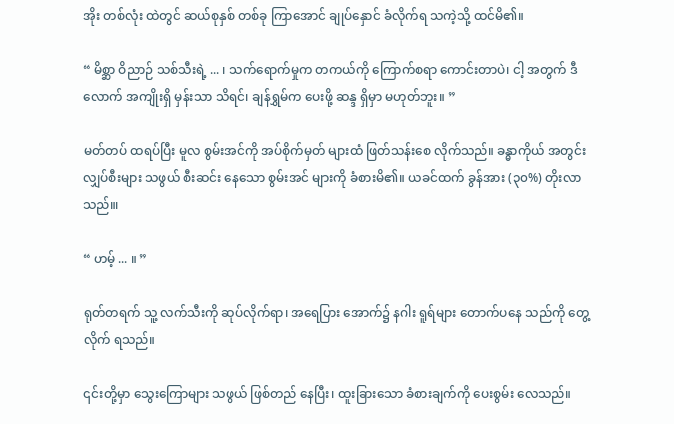အိုး တစ်လုံး ထဲတွင် ဆယ်စုနှစ် တစ်ခု ကြာအောင် ချုပ်နှောင် ခံလိုက်ရ သကဲ့သို့ ထင်မိ၏။

“ မိစ္ဆာ ဝိညာဉ် သစ်သီးရဲ့ ... ၊ သက်ရောက်မှုက တကယ်ကို ကြောက်စရာ ကောင်းတာပဲ၊ ငါ့ အတွက် ဒီလောက် အကျိုးရှိ မှန်းသာ သိရင်၊ ချန်ရွှမ်က ပေးဖို့ ဆန္ဒ ရှိမှာ မဟုတ်ဘူး။ ”

မတ်တပ် ထရပ်ပြီး မူလ စွမ်းအင်ကို အပ်စိုက်မှတ် များထံ ဖြတ်သန်းစေ လိုက်သည်။ ခန္ဓာကိုယ် အတွင်း လျှပ်စီးများ သဖွယ် စီးဆင်း နေသော စွမ်းအင် များကို ခံစားမိ၏။ ယခင်ထက် ခွန်အား (၃၀%) တိုးလာသည်။၊

“ ဟမ့် ... ။ ”

ရုတ်တရက် သူ့ လက်သီးကို ဆုပ်လိုက်ရာ၊ အရေပြား အောက်၌ နဂါး ရူရ်များ တောက်ပနေ သည်ကို တွေ့လိုက် ရသည်။

၎င်းတို့မှာ သွေးကြောများ သဖွယ် ဖြစ်တည် နေပြီး၊ ထူးခြားသော ခံစားချက်ကို ပေးစွမ်း လေသည်။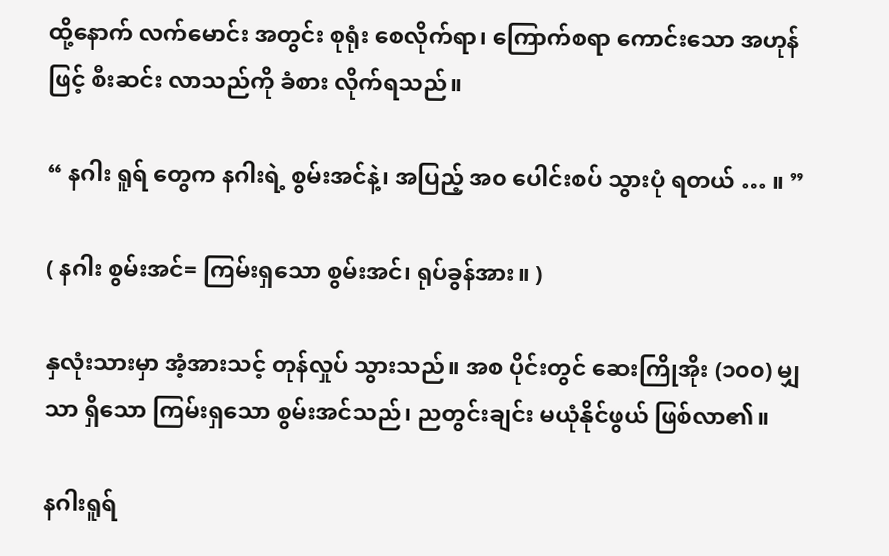ထို့နောက် လက်မောင်း အတွင်း စုရုံး စေလိုက်ရာ၊ ကြောက်စရာ ကောင်းသော အဟုန်ဖြင့် စီးဆင်း လာသည်ကို ခံစား လိုက်ရသည်။

“ နဂါး ရူရ် တွေက နဂါးရဲ့ စွမ်းအင်နဲ့၊ အပြည့် အ၀ ပေါင်းစပ် သွားပုံ ရတယ် … ။ ”

( နဂါး စွမ်းအင်= ကြမ်းရှသော စွမ်းအင်၊ ရုပ်ခွန်အား။ )

နှလုံးသားမှာ အံ့အားသင့် တုန်လှုပ် သွားသည်။ အစ ပိုင်းတွင် ဆေးကြိုအိုး (၁၀၀) မျှသာ ရှိသော ကြမ်းရှသော စွမ်းအင်သည်၊ ညတွင်းချင်း မယုံနိုင်ဖွယ် ဖြစ်လာ၏။

နဂါးရူရ်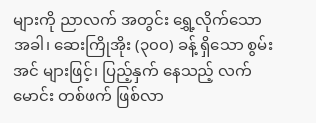များကို ညာလက် အတွင်း ရွှေ့လိုက်သော အခါ၊ ဆေးကြိုအိုး (၃၀၀) ခန့် ရှိသော စွမ်းအင် များဖြင့်၊ ပြည့်နှက် နေသည့် လက်မောင်း တစ်ဖက် ဖြစ်လာ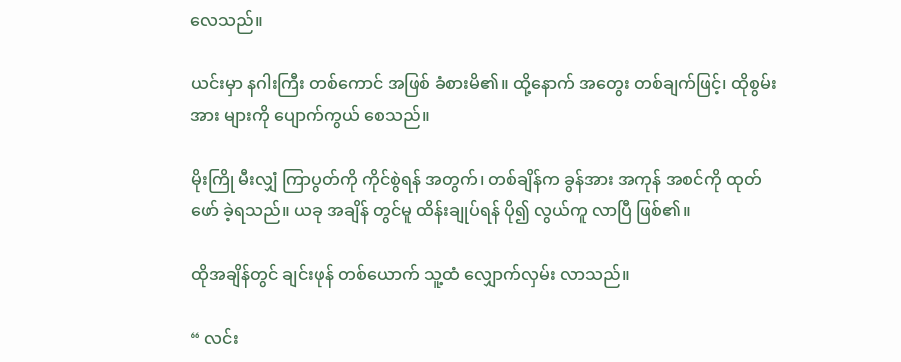လေသည်။

ယင်းမှာ နဂါးကြီး တစ်ကောင် အဖြစ် ခံစားမိ၏။ ထို့နောက် အတွေး တစ်ချက်ဖြင့်၊ ထိုစွမ်းအား များကို ပျောက်ကွယ် စေသည်။

မိုးကြို မီးလျှံ ကြာပွတ်ကို ကိုင်စွဲရန် အတွက်၊ တစ်ချိန်က ခွန်အား အကုန် အစင်ကို ထုတ်ဖော် ခဲ့ရသည်။ ယခု အချိန် တွင်မူ ထိန်းချုပ်ရန် ပို၍ လွယ်ကူ လာပြီ ဖြစ်၏။

ထိုအချိန်တွင် ချင်းဖုန် တစ်ယောက် သူ့ထံ လျှောက်လှမ်း လာသည်။

“ လင်း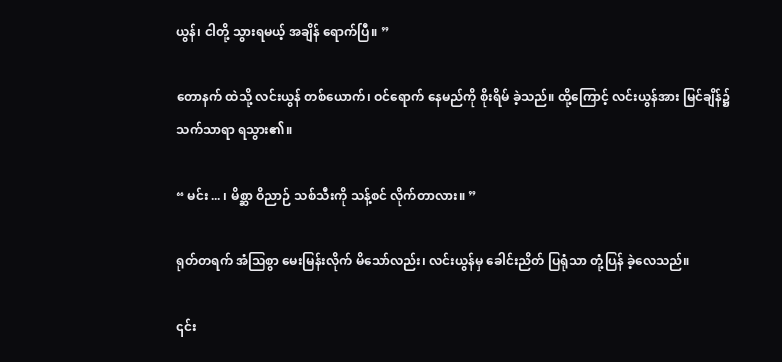ယွန်၊ ငါတို့ သွားရမယ့် အချိန် ရောက်ပြီ။ ”

တောနက် ထဲသို့ လင်းယွန် တစ်ယောက်၊ ဝင်ရောက် နေမည်ကို စိုးရိမ် ခဲ့သည်။ ထို့ကြောင့် လင်းယွန်အား မြင်ချိန်၌ သက်သာရာ ရသွား၏။

“ မင်း ... ၊ မိစ္ဆာ ဝိညာဉ် သစ်သီးကို သန့်စင် လိုက်တာလား။ ”

ရုတ်တရက် အံသြစွာ မေးမြန်းလိုက် မိသော်လည်း၊ လင်းယွန်မှ ခေါင်းညိတ် ပြရုံသာ တုံ့ပြန် ခဲ့လေသည်။

၎င်း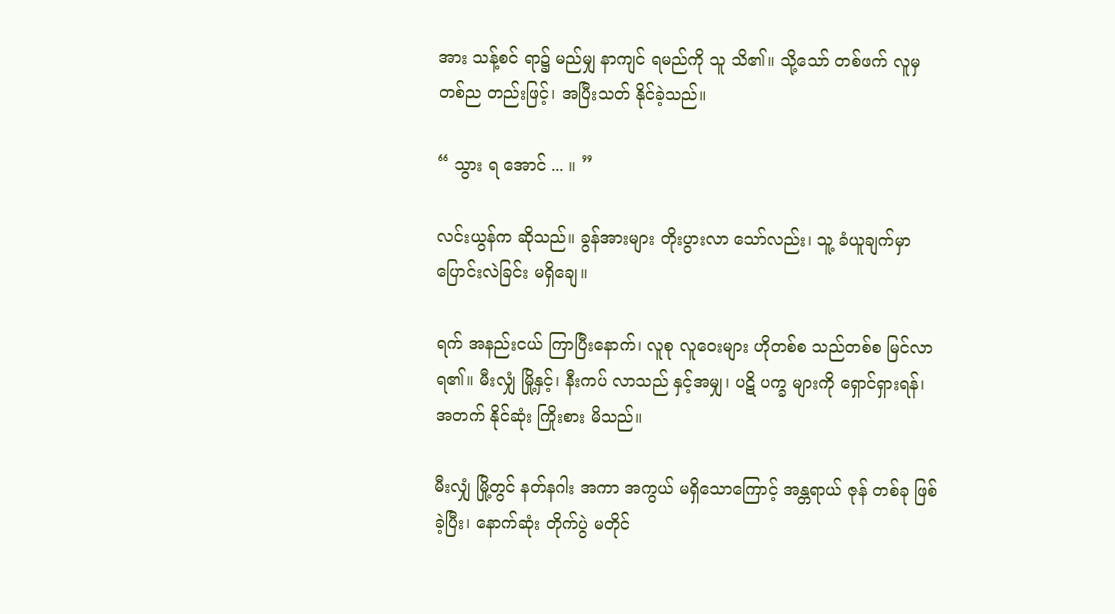အား သန့်စင် ရာ၌ မည်မျှ နာကျင် ရမည်ကို သူ သိ၏။ သို့သော် တစ်ဖက် လူမှ တစ်ည တည်းဖြင့်၊ အပြီးသတ် နိုင်ခဲ့သည်။

“ သွား ရ အောင် ... ။ ”

လင်းယွန်က ဆိုသည်။ ခွန်အားများ တိုးပွားလာ သော်လည်း၊ သူ့ ခံယူချက်မှာ ပြောင်းလဲခြင်း မရှိချေ။

ရက် အနည်းငယ် ကြာပြီးနောက်၊ လူစု လူဝေးများ ဟိုတစ်စ သည်တစ်စ မြင်လာ ရ၏။ မီးလျှံ မြို့နှင့်၊ နီးကပ် လာသည် နှင့်အမျှ၊ ပဋိ ပက္ခ များကို ရှောင်ရှားရန်၊ အတက် နိုင်ဆုံး ကြိုးစား မိသည်။

မီးလျှံ မြို့တွင် နတ်နဂါး အကာ အကွယ် မရှိသောကြောင့် အန္တရာယ် ဇုန် တစ်ခု ဖြစ်ခဲ့ပြီး၊ နောက်ဆုံး တိုက်ပွဲ မတိုင်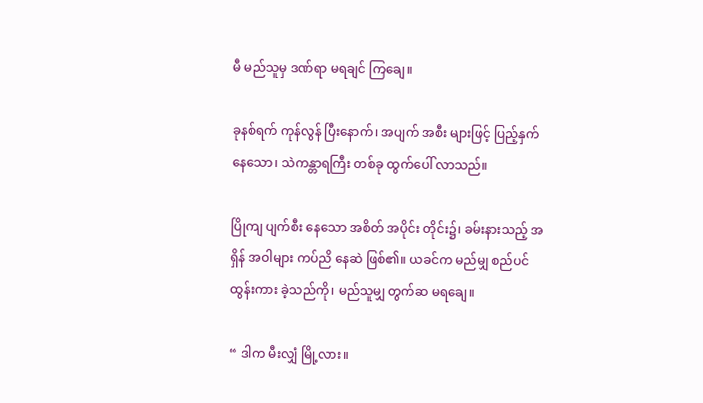မီ မည်သူမှ ဒဏ်ရာ မရချင် ကြချေ။

ခုနစ်ရက် ကုန်လွန် ပြီးနောက်၊ အပျက် အစီး များဖြင့် ပြည့်နှက် နေသော၊ သဲကန္တာရကြီး တစ်ခု ထွက်ပေါ် လာသည်။

ပြိုကျ ပျက်စီး နေသော အစိတ် အပိုင်း တိုင်း၌၊ ခမ်းနားသည့် အရှိန် အဝါများ ကပ်ညိ နေဆဲ ဖြစ်၏။ ယခင်က မည်မျှ စည်ပင် ထွန်းကား ခဲ့သည်ကို၊ မည်သူမျှ တွက်ဆ မရချေ။

“ ဒါက မီးလျှံ မြို့လား။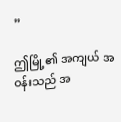”

ဤမြို့၏ အကျယ် အဝန်းသည် အ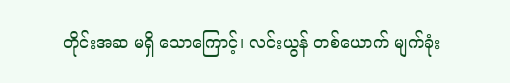တိုင်းအဆ မရှိ သောကြောင့်၊ လင်းယွန် တစ်ယောက် မျက်ခုံး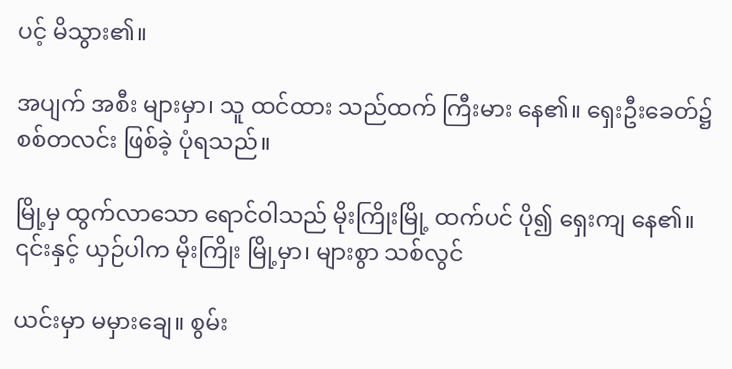ပင့် မိသွား၏။

အပျက် အစီး များမှာ၊ သူ ထင်ထား သည်ထက် ကြီးမား နေ၏။ ရှေးဦးခေတ်၌ စစ်တလင်း ဖြစ်ခဲ့ ပုံရသည်။

မြို့မှ ထွက်လာသော ရောင်ဝါသည် မိုးကြိုးမြို့ ထက်ပင် ပို၍ ရှေးကျ နေ၏။ ၎င်းနှင့် ယှဉ်ပါက မိုးကြိုး မြို့မှာ၊ များစွာ သစ်လွင်

ယင်းမှာ မမှားချေ။ စွမ်း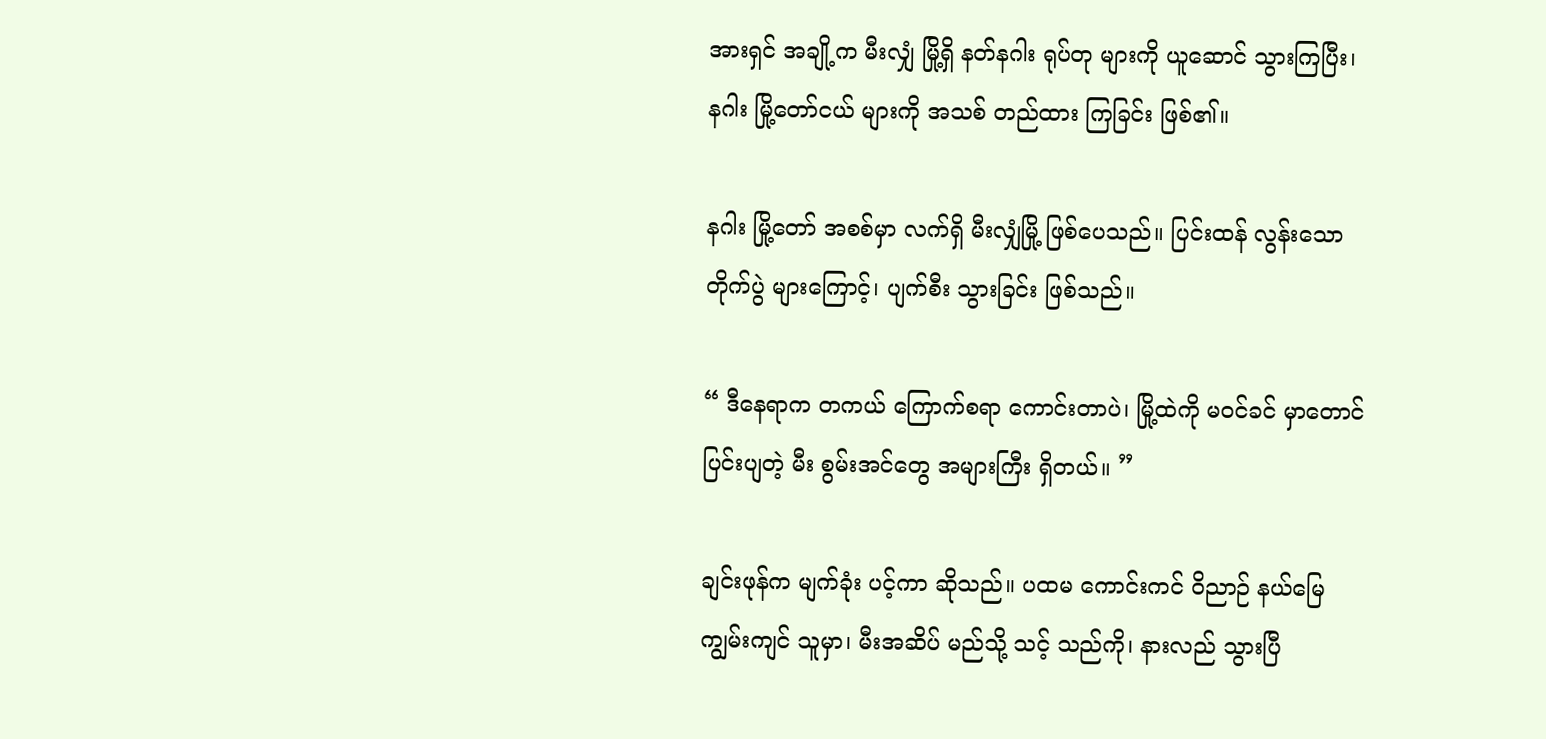အားရှင် အချို့က မီးလျှံ မြို့ရှိ နတ်နဂါး ရုပ်တု များကို ယူဆောင် သွားကြပြီး၊ နဂါး မြို့တော်ငယ် များကို အသစ် တည်ထား ကြခြင်း ဖြစ်၏။

နဂါး မြို့တော် အစစ်မှာ လက်ရှိ မီးလျှံမြို့ ဖြစ်ပေသည်။ ပြင်းထန် လွန်းသော တိုက်ပွဲ များကြောင့်၊ ပျက်စီး သွားခြင်း ဖြစ်သည်။

“ ဒီနေရာက တကယ် ကြောက်စရာ ကောင်းတာပဲ၊ မြို့ထဲကို မဝင်ခင် မှာတောင် ပြင်းပျတဲ့ မီး စွမ်းအင်တွေ အများကြီး ရှိတယ်။ ”

ချင်းဖုန်က မျက်ခုံး ပင့်ကာ ဆိုသည်။ ပထမ ကောင်းကင် ဝိညာဉ် နယ်မြေ ကျွမ်းကျင် သူမှာ၊ မီးအဆိပ် မည်သို့ သင့် သည်ကို၊ နားလည် သွားပြီ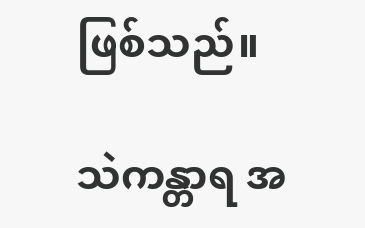ဖြစ်သည်။

သဲကန္တာရ အ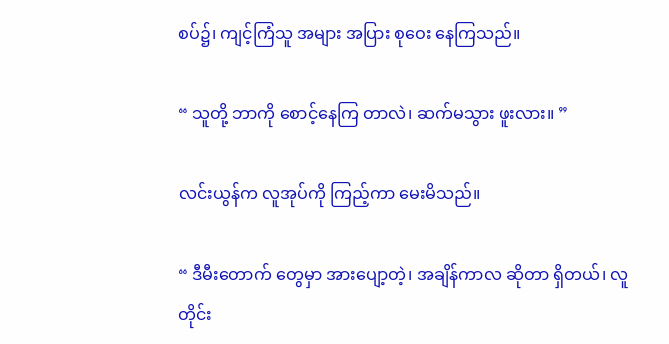စပ်၌၊ ကျင့်ကြံသူ အများ အပြား စုဝေး နေကြသည်။

“ သူတို့ ဘာကို စောင့်နေကြ တာလဲ၊ ဆက်မသွား ဖူးလား။ ”

လင်းယွန်က လူအုပ်ကို ကြည့်ကာ မေးမိသည်။

“ ဒီမီးတောက် တွေမှာ အားပျော့တဲ့၊ အချိန်ကာလ ဆိုတာ ရှိတယ်၊ လူတိုင်း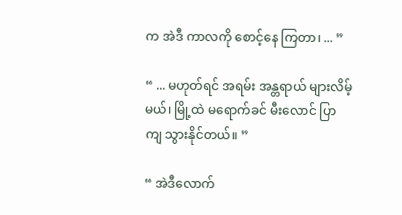က အဲဒီ ကာလကို စောင့်နေ ကြတာ၊ ... ”

“ ... မဟုတ်ရင် အရမ်း အန္တရာယ် များလိမ့်မယ်၊ မြို့ထဲ မရောက်ခင် မီးလောင် ပြာကျ သွားနိုင်တယ်။ ”

“ အဲဒီလောက်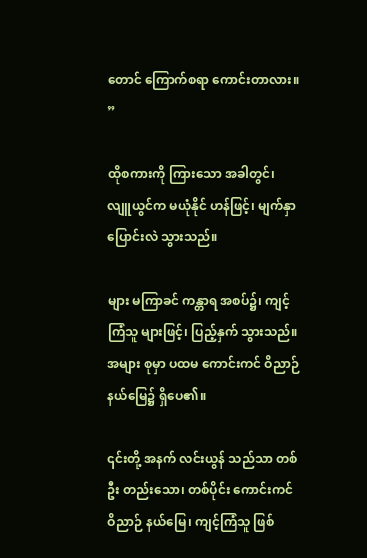တောင် ကြောက်စရာ ကောင်းတာလား။ ”

ထိုစကားကို ကြားသော အခါတွင်၊ လျူယွင်က မယုံနိုင် ဟန်ဖြင့်၊ မျက်နှာ ပြောင်းလဲ သွားသည်။

များ မကြာခင် ကန္တာရ အစပ်၌၊ ကျင့်ကြံသူ များဖြင့်၊ ပြည့်နှက် သွားသည်။ အများ စုမှာ ပထမ ကောင်းကင် ဝိညာဉ် နယ်မြေ၌ ရှိပေ၏။

၎င်းတို့ အနက် လင်းယွန် သည်သာ တစ်ဦး တည်းသော၊ တစ်ပိုင်း ကောင်းကင် ဝိညာဉ် နယ်မြေ၊ ကျင့်ကြံသူ ဖြစ်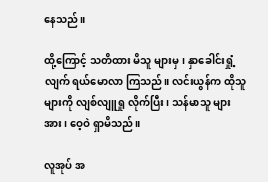နေသည်။

ထို့ကြောင့် သတိထား မိသူ များမှ၊ နှာခေါင်းရှုံ့လျက် ရယ်မောလာ ကြသည်။ လင်းယွန်က ထိုသူ များကို လျစ်လျူရှု လိုက်ပြီး၊ သန်မာသူ များအား၊ ဝေ့ဝဲ ရှာမိသည်။

လူအုပ် အ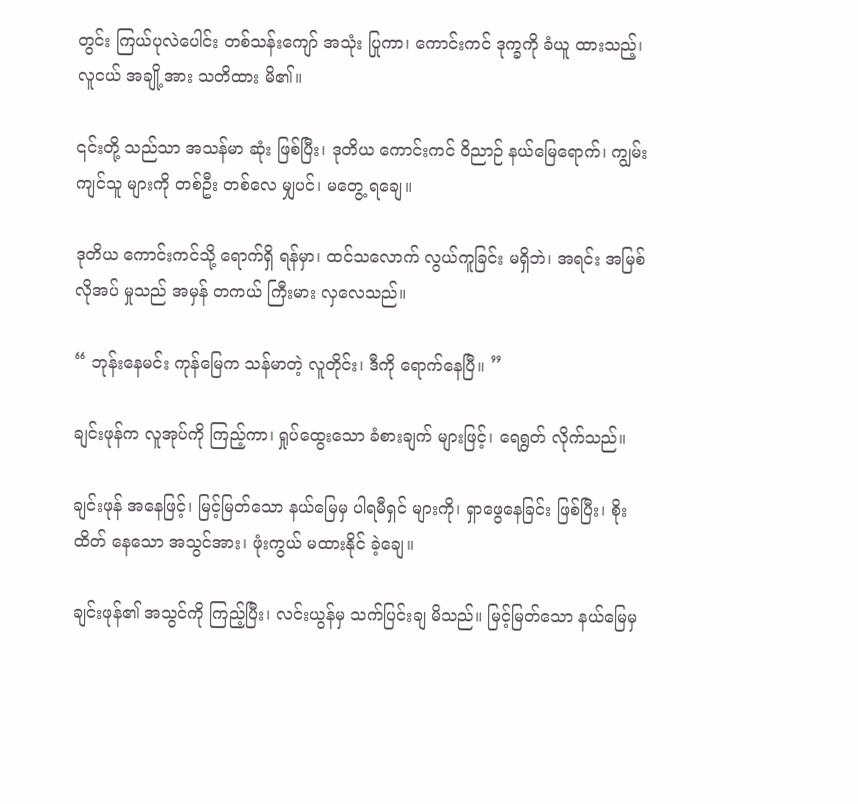တွင်း ကြယ်ပုလဲပေါင်း တစ်သန်းကျော် အသုံး ပြုကာ၊ ကောင်းကင် ဒုက္ခကို ခံယူ ထားသည့်၊ လူငယ် အချို့အား သတိထား မိ၏။

၎င်းတို့ သည်သာ အသန်မာ ဆုံး ဖြစ်ပြီး၊ ဒုတိယ ကောင်းကင် ဝိညာဉ် နယ်မြေရောက်၊ ကျွမ်းကျင်သူ များကို တစ်ဦး တစ်လေ မျှပင်၊ မတွေ့ ရချေ။

ဒုတိယ ကောင်းကင်သို့ ရောက်ရှိ ရန်မှာ၊ ထင်သလောက် လွယ်ကူခြင်း မရှိဘဲ၊ အရင်း အမြစ် လိုအပ် မှုသည် အမှန် တကယ် ကြီးမား လှလေသည်။

“ ဘုန်းနေမင်း ကုန်မြေက သန်မာတဲ့ လူတိုင်း၊ ဒီကို ရောက်နေပြီ။ ”

ချင်းဖုန်က လူအုပ်ကို ကြည့်ကာ၊ ရှုပ်ထွေးသော ခံစားချက် များဖြင့်၊ ရေရွတ် လိုက်သည်။

ချင်းဖုန် အနေဖြင့်၊ မြင့်မြတ်သော နယ်မြေမှ ပါရမီရှင် များကို၊ ရှာဖွေနေခြင်း ဖြစ်ပြီး၊ စိုးထိတ် နေသော အသွင်အား၊ ဖုံးကွယ် မထားနိုင် ခဲ့ချေ။

ချင်းဖုန်၏ အသွင်ကို ကြည့်ပြီး၊ လင်းယွန်မှ သက်ပြင်းချ မိသည်။ မြင့်မြတ်သော နယ်မြေမှ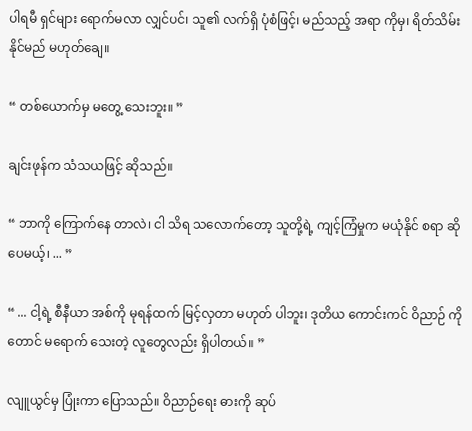ပါရမီ ရှင်များ ရောက်မလာ လျှင်ပင်၊ သူ၏ လက်ရှိ ပုံစံဖြင့်၊ မည်သည့် အရာ ကိုမှ၊ ရိတ်သိမ်း နိုင်မည် မဟုတ်ချေ။

“ တစ်ယောက်မှ မတွေ့ သေးဘူး။ ”

ချင်းဖုန်က သံသယဖြင့် ဆိုသည်။

“ ဘာကို ကြောက်နေ တာလဲ၊ ငါ သိရ သလောက်တော့ သူတို့ရဲ့ ကျင့်ကြံမှုက မယုံနိုင် စရာ ဆိုပေမယ့်၊ ... ”

“ ... ငါ့ရဲ့ စီနီယာ အစ်ကို မုရန်ထက် မြင့်လှတာ မဟုတ် ပါဘူး၊ ဒုတိယ ကောင်းကင် ဝိညာဉ် ကိုတောင် မရောက် သေးတဲ့ လူတွေလည်း ရှိပါတယ်။ ”

လျူယွင်မှ ပြုံးကာ ပြောသည်။ ဝိညာဉ်ရေး ဓားကို ဆုပ်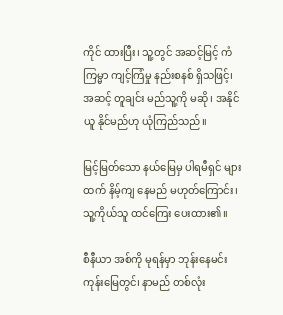ကိုင် ထားပြီး၊ သူ့တွင် အဆင့်မြင့် ကံကြမ္မာ ကျင့်ကြံမှု နည်းစနစ် ရှိသဖြင့်၊ အဆင့် တူချင်း မည်သူ့ကို မဆို၊ အနိုင်ယူ နိုင်မည်ဟု ယုံကြည်သည်။

မြင့်မြတ်သော နယ်မြေမှ ပါရမီရှင် များထက် နိမ့်ကျ နေမည် မဟုတ်ကြောင်း၊ သူ့ကိုယ်သူ ထင်ကြေး ပေးထား၏။

စီနီယာ အစ်ကို မုရန်မှာ ဘုန်းနေမင်း ကုန်းမြေတွင်၊ နာမည် တစ်လုံး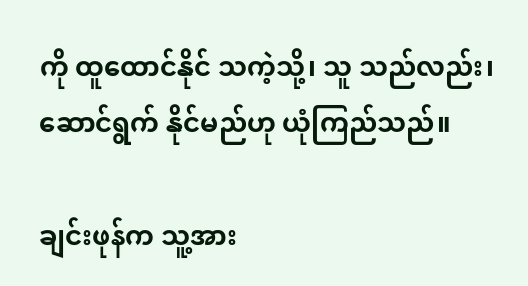ကို ထူထောင်နိုင် သကဲ့သို့၊ သူ သည်လည်း၊ ဆောင်ရွက် နိုင်မည်ဟု ယုံကြည်သည်။

ချင်းဖုန်က သူ့အား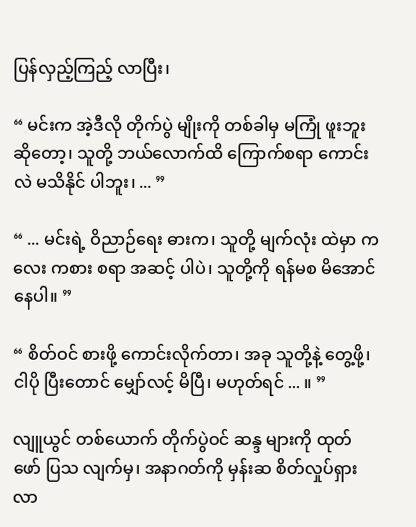ပြန်လှည့်ကြည့် လာပြီး၊

“ မင်းက အဲ့ဒီလို တိုက်ပွဲ မျိုးကို တစ်ခါမှ မကြုံ ဖူးဘူး ဆိုတော့၊ သူတို့ ဘယ်လောက်ထိ ကြောက်စရာ ကောင်းလဲ မသိနိုင် ပါဘူး၊ ... ”

“ ... မင်းရဲ့ ဝိညာဉ်ရေး ဓားက၊ သူတို့ မျက်လုံး ထဲမှာ ကလေး ကစား စရာ အဆင့် ပါပဲ၊ သူတို့ကို ရန်မစ မိအောင် နေပါ။ ”

“ စိတ်ဝင် စားဖို့ ကောင်းလိုက်တာ၊ အခု သူတို့နဲ့ တွေ့ဖို့၊ ငါပို ပြီးတောင် မျှော်လင့် မိပြီ၊ မဟုတ်ရင် ... ။ ”

လျူယွင် တစ်ယောက် တိုက်ပွဲဝင် ဆန္ဒ များကို ထုတ်ဖော် ပြသ လျက်မှ၊ အနာဂတ်ကို မှန်းဆ စိတ်လှုပ်ရှား လာ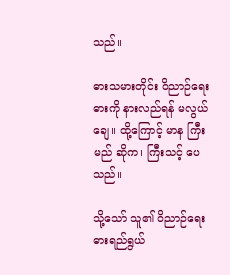သည်။

ဓားသမားတိုင်း ဝိညာဉ်ရေး ဓားကို နားလည်ရန် မလွယ်ချေ။ ထို့ကြောင့် မာန ကြီးမည် ဆိုက၊ ကြီးသင့် ပေသည်။

သို့သော် သူ၏ ဝိညာဉ်ရေး ဓားရည်ရွယ်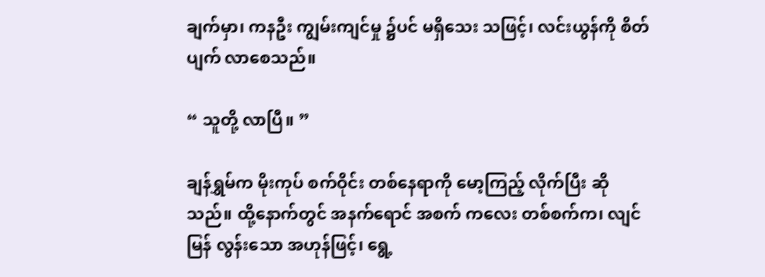ချက်မှာ၊ ကနဦး ကျွမ်းကျင်မှု ၌ပင် မရှိသေး သဖြင့်၊ လင်းယွန်ကို စိတ်ပျက် လာစေသည်။

“ သူတို့ လာပြီ။ ”

ချန်ရွှမ်က မိုးကုပ် စက်ဝိုင်း တစ်နေရာကို မော့ကြည့် လိုက်ပြီး ဆိုသည်။ ထို့နောက်တွင် အနက်ရောင် အစက် ကလေး တစ်စက်က၊ လျင်မြန် လွန်းသော အဟုန်ဖြင့်၊ ရွေ့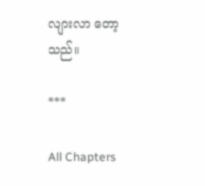လျားလာ တော့သည်။

***

All Chapters